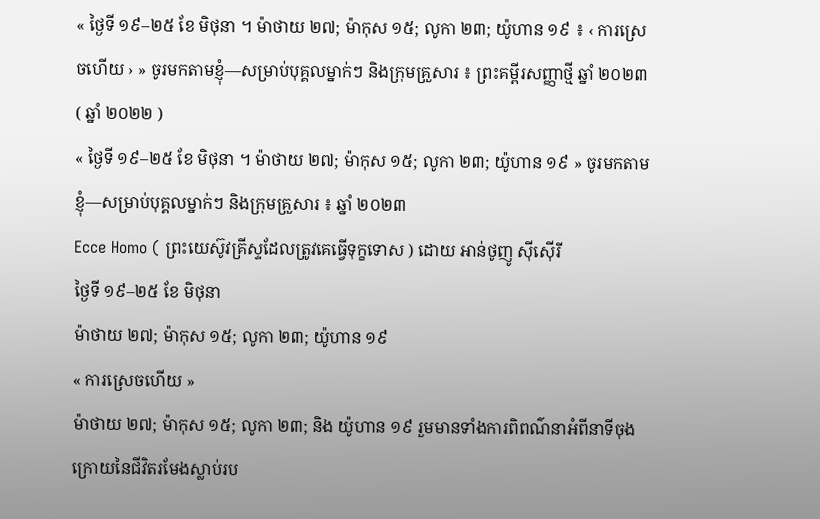« ថ្ងៃទី ១៩–២៥ ខែ មិថុនា ។ ម៉ាថាយ ២៧; ម៉ាកុស ១៥; លូកា ២៣; យ៉ូហាន ១៩ ៖ ‹ ការស្រេចហើយ › » ចូរមកតាមខ្ញុំ—សម្រាប់បុគ្គលម្នាក់ៗ និងក្រុមគ្រួសារ ៖ ព្រះគម្ពីរសញ្ញាថ្មី ឆ្នាំ ២០២៣ ( ឆ្នាំ ២០២២ )
« ថ្ងៃទី ១៩–២៥ ខែ មិថុនា ។ ម៉ាថាយ ២៧; ម៉ាកុស ១៥; លូកា ២៣; យ៉ូហាន ១៩ » ចូរមកតាមខ្ញុំ—សម្រាប់បុគ្គលម្នាក់ៗ និងក្រុមគ្រួសារ ៖ ឆ្នាំ ២០២៣
Ecce Homo ( ព្រះយេស៊ូវគ្រីស្ទដែលត្រូវគេធ្វើទុក្ខទោស ) ដោយ អាន់ថូញូ ស៊ីស៊ើរី
ថ្ងៃទី ១៩–២៥ ខែ មិថុនា
ម៉ាថាយ ២៧; ម៉ាកុស ១៥; លូកា ២៣; យ៉ូហាន ១៩
« ការស្រេចហើយ »
ម៉ាថាយ ២៧; ម៉ាកុស ១៥; លូកា ២៣; និង យ៉ូហាន ១៩ រួមមានទាំងការពិពណ៌នាអំពីនាទីចុងក្រោយនៃជីវិតរមែងស្លាប់រប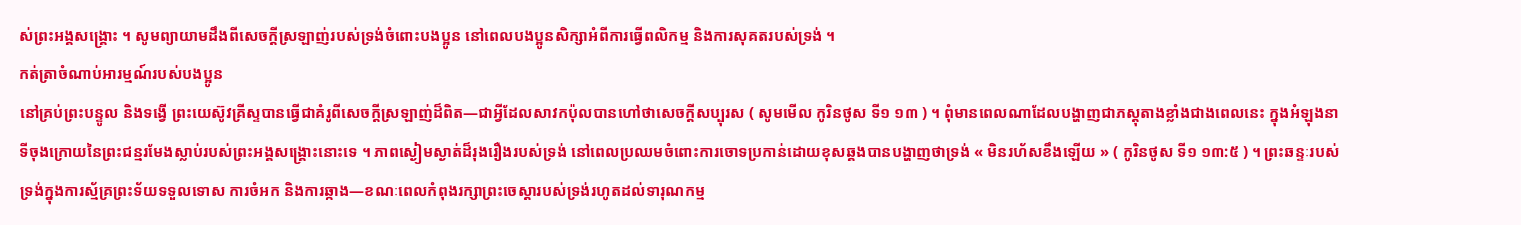ស់ព្រះអង្គសង្គ្រោះ ។ សូមព្យាយាមដឹងពីសេចក្ដីស្រឡាញ់របស់ទ្រង់ចំពោះបងប្អូន នៅពេលបងប្អូនសិក្សាអំពីការធ្វើពលិកម្ម និងការសុគតរបស់ទ្រង់ ។
កត់ត្រាចំណាប់អារម្មណ៍របស់បងប្អូន
នៅគ្រប់ព្រះបន្ទូល និងទង្វើ ព្រះយេស៊ូវគ្រីស្ទបានធ្វើជាគំរូពីសេចក្ដីស្រឡាញ់ដ៏ពិត—ជាអ្វីដែលសាវកប៉ុលបានហៅថាសេចក្តីសប្បុរស ( សូមមើល កូរិនថូស ទី១ ១៣ ) ។ ពុំមានពេលណាដែលបង្ហាញជាភស្ដុតាងខ្លាំងជាងពេលនេះ ក្នុងអំឡុងនាទីចុងក្រោយនៃព្រះជន្មរមែងស្លាប់របស់ព្រះអង្គសង្គ្រោះនោះទេ ។ ភាពស្ងៀមស្ងាត់ដ៏រុងរឿងរបស់ទ្រង់ នៅពេលប្រឈមចំពោះការចោទប្រកាន់ដោយខុសឆ្គងបានបង្ហាញថាទ្រង់ « មិនរហ័សខឹងឡើយ » ( កូរិនថូស ទី១ ១៣:៥ ) ។ ព្រះឆន្ទៈរបស់ទ្រង់ក្នុងការស្ម័គ្រព្រះទ័យទទួលទោស ការចំអក និងការឆ្កាង—ខណៈពេលកំពុងរក្សាព្រះចេស្ដារបស់ទ្រង់រហូតដល់ទារុណកម្ម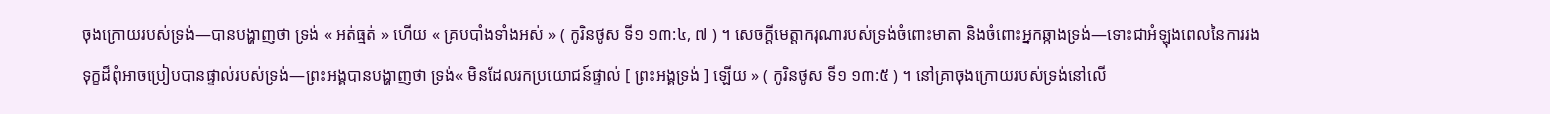ចុងក្រោយរបស់ទ្រង់—បានបង្ហាញថា ទ្រង់ « អត់ធ្មត់ » ហើយ « គ្របបាំងទាំងអស់ » ( កូរិនថូស ទី១ ១៣:៤, ៧ ) ។ សេចក្តីមេត្តាករុណារបស់ទ្រង់ចំពោះមាតា និងចំពោះអ្នកឆ្កាងទ្រង់—ទោះជាអំឡុងពេលនៃការរងទុក្ខដ៏ពុំអាចប្រៀបបានផ្ទាល់របស់ទ្រង់—ព្រះអង្គបានបង្ហាញថា ទ្រង់« មិនដែលរកប្រយោជន៍ផ្ទាល់ [ ព្រះអង្គទ្រង់ ] ឡើយ » ( កូរិនថូស ទី១ ១៣:៥ ) ។ នៅគ្រាចុងក្រោយរបស់ទ្រង់នៅលើ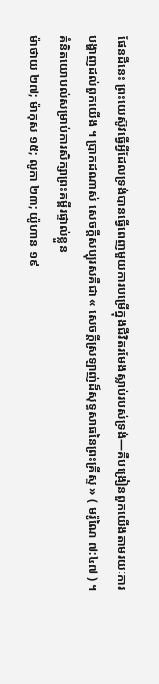ផែនដីនេះ ព្រះយេស៊ូវធ្វើអ្វីដែលទ្រង់បានធ្វើពេញមួយការបម្រើក្នុងជីវិតរមែងស្លាប់របស់ទ្រង់—គឺបង្រៀនពួកយើងតាមរយៈការបង្ហាញដល់ពួកយើង ។ ប្រាកដណាស់ សេចក្តីសប្បុរសគឺជា « សេចក្ដីស្រឡាញ់ដ៏សុទ្ធសាធនៃព្រះគ្រីស្ទ » ( មរ៉ូណៃ ៧:៤៧ ) ។
គំនិតយោបល់សម្រាប់ការសិក្សាព្រះគម្ពីរផ្ទាល់ខ្លួន
ម៉ាថាយ ២៧; ម៉ាកុស ១៥; លូកា ២៣; យ៉ូហាន ១៩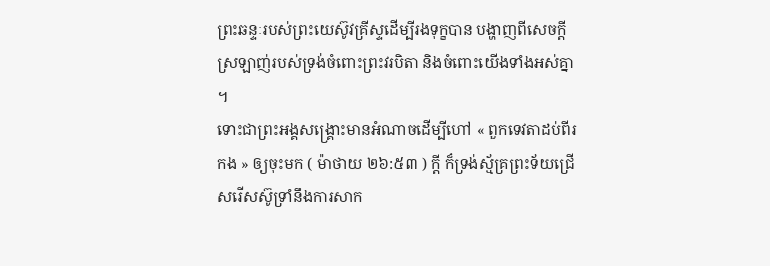ព្រះឆន្ទៈរបស់ព្រះយេស៊ូវគ្រីស្ទដើម្បីរងទុក្ខបាន បង្ហាញពីសេចក្ដីស្រឡាញ់របស់ទ្រង់ចំពោះព្រះវរបិតា និងចំពោះយើងទាំងអស់គ្នា ។
ទោះជាព្រះអង្គសង្គ្រោះមានអំណាចដើម្បីហៅ « ពួកទេវតាដប់ពីរកង » ឲ្យចុះមក ( ម៉ាថាយ ២៦:៥៣ ) ក្ដី ក៏ទ្រង់ស្ម័គ្រព្រះទ័យជ្រើសរើសស៊ូទ្រាំនឹងការសាក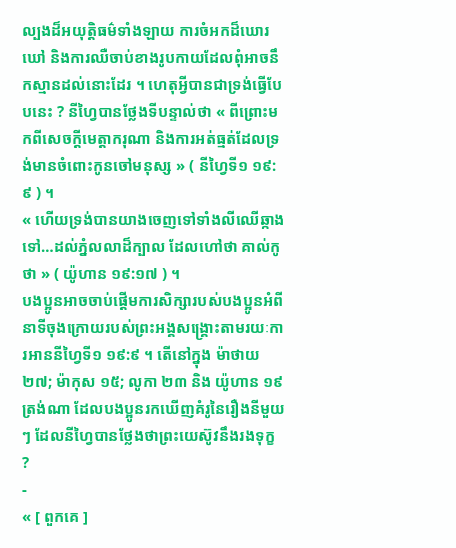ល្បងដ៏អយុត្តិធម៌ទាំងឡាយ ការចំអកដ៏ឃោរឃៅ និងការឈឺចាប់ខាងរូបកាយដែលពុំអាចនឹកស្មានដល់នោះដែរ ។ ហេតុអ្វីបានជាទ្រង់ធ្វើបែបនេះ ? នីហ្វៃបានថ្លែងទីបន្ទាល់ថា « ពីព្រោះមកពីសេចក្ដីមេត្តាករុណា និងការអត់ធ្មត់ដែលទ្រង់មានចំពោះកូនចៅមនុស្ស » ( នីហ្វៃទី១ ១៩:៩ ) ។
« ហើយទ្រង់បានយាងចេញទៅទាំងលីឈើឆ្កាងទៅ…ដល់ភ្នំលលាដ៏ក្បាល ដែលហៅថា គាល់កូថា » ( យ៉ូហាន ១៩:១៧ ) ។
បងប្អូនអាចចាប់ផ្ដើមការសិក្សារបស់បងប្អូនអំពីនាទីចុងក្រោយរបស់ព្រះអង្គសង្គ្រោះតាមរយៈការអាននីហ្វៃទី១ ១៩:៩ ។ តើនៅក្នុង ម៉ាថាយ ២៧; ម៉ាកុស ១៥; លូកា ២៣ និង យ៉ូហាន ១៩ ត្រង់ណា ដែលបងប្អូនរកឃើញគំរូនៃរឿងនីមួយៗ ដែលនីហ្វៃបានថ្លែងថាព្រះយេស៊ូវនឹងរងទុក្ខ ?
-
« [ ពួកគេ ]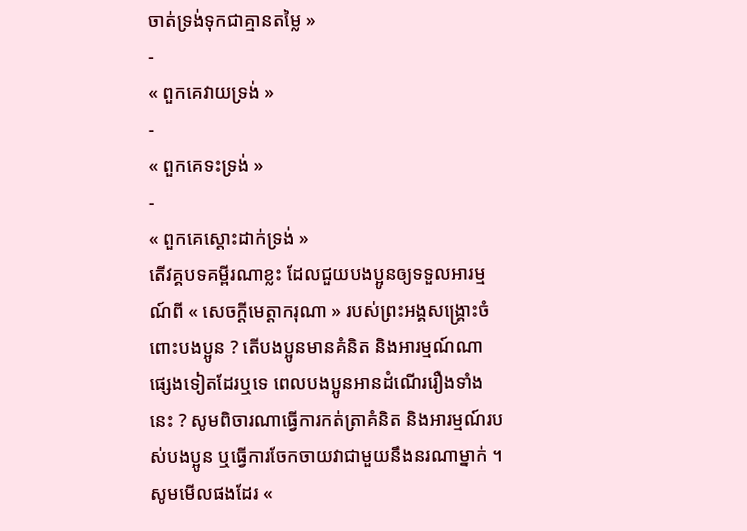ចាត់ទ្រង់ទុកជាគ្មានតម្លៃ »
-
« ពួកគេវាយទ្រង់ »
-
« ពួកគេទះទ្រង់ »
-
« ពួកគេស្ដោះដាក់ទ្រង់ »
តើវគ្គបទគម្ពីរណាខ្លះ ដែលជួយបងប្អូនឲ្យទទួលអារម្មណ៍ពី « សេចក្ដីមេត្តាករុណា » របស់ព្រះអង្គសង្គ្រោះចំពោះបងប្អូន ? តើបងប្អូនមានគំនិត និងអារម្មណ៍ណាផ្សេងទៀតដែរឬទេ ពេលបងប្អូនអានដំណើររឿងទាំងនេះ ? សូមពិចារណាធ្វើការកត់ត្រាគំនិត និងអារម្មណ៍របស់បងប្អូន ឬធ្វើការចែកចាយវាជាមួយនឹងនរណាម្នាក់ ។
សូមមើលផងដែរ «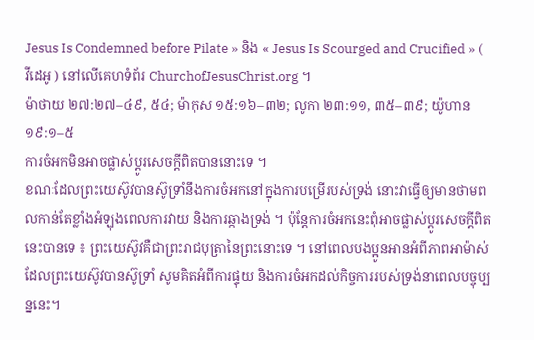Jesus Is Condemned before Pilate » និង « Jesus Is Scourged and Crucified » ( វីដេអូ ) នៅលើគេហទំព័រ ChurchofJesusChrist.org ។
ម៉ាថាយ ២៧:២៧–៤៩, ៥៤; ម៉ាកុស ១៥:១៦–៣២; លូកា ២៣:១១, ៣៥–៣៩; យ៉ូហាន ១៩:១–៥
ការចំអកមិនអាចផ្លាស់ប្ដូរសេចក្ដីពិតបាននោះទេ ។
ខណៈដែលព្រះយេស៊ូវបានស៊ូទ្រាំនឹងការចំអកនៅក្នុងការបម្រើរបស់ទ្រង់ នោះវាធ្វើឲ្យមានថាមពលកាន់តែខ្លាំងអំឡុងពេលការវាយ និងការឆ្កាងទ្រង់ ។ ប៉ុន្តែការចំអកនេះពុំអាចផ្លាស់ប្ដូរសេចក្ដីពិតនេះបានទេ ៖ ព្រះយេស៊ូវគឺជាព្រះរាជបុត្រានៃព្រះនោះទេ ។ នៅពេលបងប្អូនអានអំពីភាពអាម៉ាស់ដែលព្រះយេស៊ូវបានស៊ូទ្រាំ សូមគិតអំពីការផ្ទុយ និងការចំអកដល់កិច្ចការរបស់ទ្រង់នាពេលបច្ចុប្បន្ននេះ។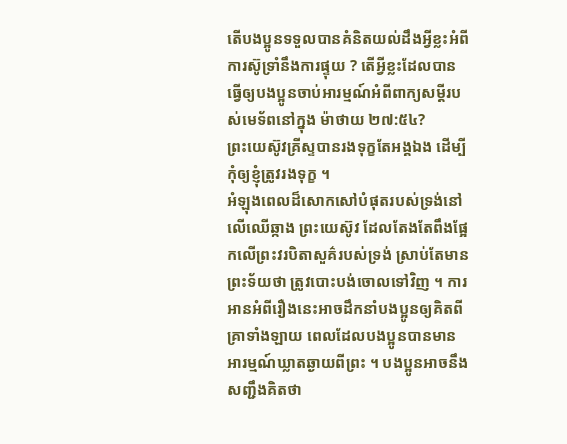តើបងប្អូនទទួលបានគំនិតយល់ដឹងអ្វីខ្លះអំពីការស៊ូទ្រាំនឹងការផ្ទុយ ? តើអ្វីខ្លះដែលបានធ្វើឲ្យបងប្អូនចាប់អារម្មណ៍អំពីពាក្យសម្ដីរបស់មេទ័ពនៅក្នុង ម៉ាថាយ ២៧:៥៤?
ព្រះយេស៊ូវគ្រីស្ទបានរងទុក្ខតែអង្គឯង ដើម្បីកុំឲ្យខ្ញុំត្រូវរងទុក្ខ ។
អំឡុងពេលដ៏សោកសៅបំផុតរបស់ទ្រង់នៅលើឈើឆ្កាង ព្រះយេស៊ូវ ដែលតែងតែពឹងផ្អែកលើព្រះវរបិតាសួគ៌របស់ទ្រង់ ស្រាប់តែមានព្រះទ័យថា ត្រូវបោះបង់ចោលទៅវិញ ។ ការអានអំពីរឿងនេះអាចដឹកនាំបងប្អូនឲ្យគិតពីគ្រាទាំងឡាយ ពេលដែលបងប្អូនបានមានអារម្មណ៍ឃ្លាតឆ្ងាយពីព្រះ ។ បងប្អូនអាចនឹងសញ្ជឹងគិតថា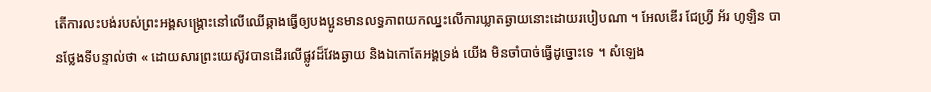តើការលះបង់របស់ព្រះអង្គសង្គ្រោះនៅលើឈើឆ្កាងធ្វើឲ្យបងប្អូនមានលទ្ធភាពយកឈ្នះលើការឃ្លាតឆ្ងាយនោះដោយរបៀបណា ។ អែលឌើរ ជែហ្វ្រី អ័រ ហូឡិន បានថ្លែងទីបន្ទាល់ថា « ដោយសារព្រះយេស៊ូវបានដើរលើផ្លូវដ៏វែងឆ្ងាយ និងឯកោតែអង្គទ្រង់ យើង មិនចាំបាច់ធ្វើដូច្នោះទេ ។ សំឡេង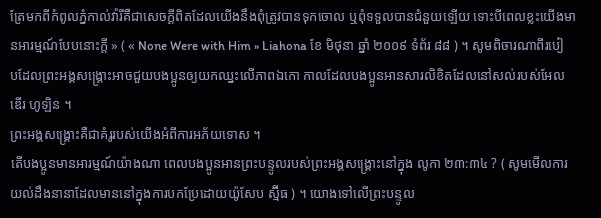ត្រែមកពីកំពូលភ្នំកាល់វ៉ារីគឺជាសេចក្តីពិតដែលយើងនឹងពុំត្រូវបានទុកចោល ឬពុំទទួលបានជំនួយឡើយ ទោះបីពេលខ្លះយើងមានអារម្មណ៍បែបនោះក្តី » ( « None Were with Him » Liahona ខែ មិថុនា ឆ្នាំ ២០០៩ ទំព័រ ៨៨ ) ។ សូមពិចារណាពីរបៀបដែលព្រះអង្គសង្គ្រោះអាចជួយបងប្អូនឲ្យយកឈ្នះលើភាពឯកោ កាលដែលបងប្អូនអានសារលិខិតដែលនៅសល់របស់អែលឌើរ ហូឡិន ។
ព្រះអង្គសង្គ្រោះគឺជាគំរូរបស់យើងអំពីការអភ័យទោស ។
តើបងប្អូនមានអារម្មណ៍យ៉ាងណា ពេលបងប្អូនអានព្រះបន្ទូលរបស់ព្រះអង្គសង្គ្រោះនៅក្នុង លូកា ២៣:៣៤ ? ( សូមមើលការយល់ដឹងនានាដែលមាននៅក្នុងការបកប្រែដោយយ៉ូសែប ស្ម៊ីធ ) ។ យោងទៅលើព្រះបន្ទូល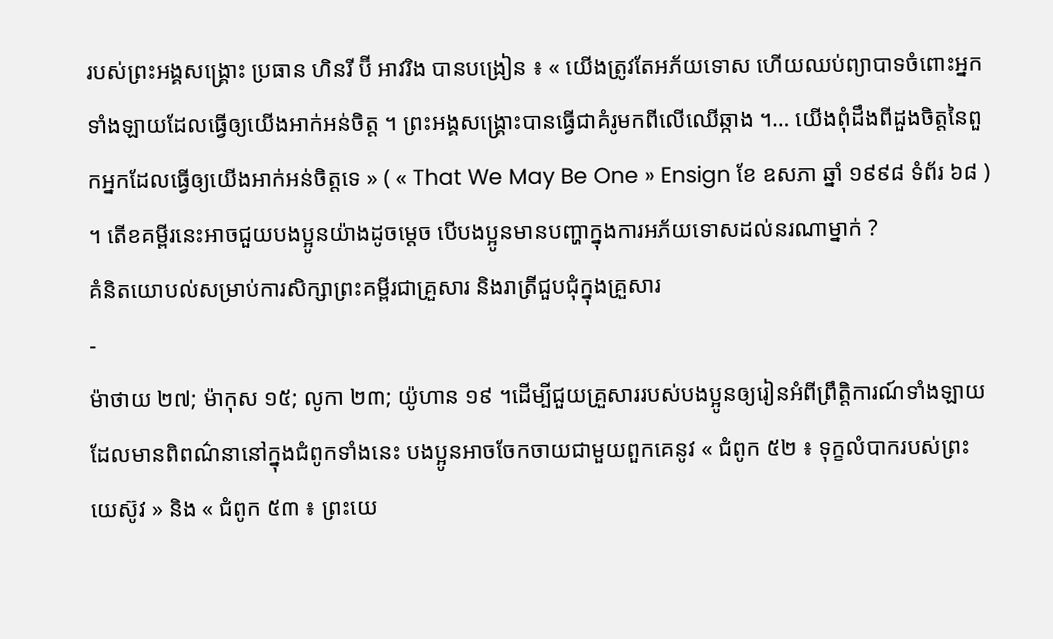របស់ព្រះអង្គសង្គ្រោះ ប្រធាន ហិនរី ប៊ី អាវរិង បានបង្រៀន ៖ « យើងត្រូវតែអភ័យទោស ហើយឈប់ព្យាបាទចំពោះអ្នកទាំងឡាយដែលធ្វើឲ្យយើងអាក់អន់ចិត្ត ។ ព្រះអង្គសង្គ្រោះបានធ្វើជាគំរូមកពីលើឈើឆ្កាង ។… យើងពុំដឹងពីដួងចិត្តនៃពួកអ្នកដែលធ្វើឲ្យយើងអាក់អន់ចិត្តទេ » ( « That We May Be One » Ensign ខែ ឧសភា ឆ្នាំ ១៩៩៨ ទំព័រ ៦៨ ) ។ តើខគម្ពីរនេះអាចជួយបងប្អូនយ៉ាងដូចម្ដេច បើបងប្អូនមានបញ្ហាក្នុងការអភ័យទោសដល់នរណាម្នាក់ ?
គំនិតយោបល់សម្រាប់ការសិក្សាព្រះគម្ពីរជាគ្រួសារ និងរាត្រីជួបជុំក្នុងគ្រួសារ
-
ម៉ាថាយ ២៧; ម៉ាកុស ១៥; លូកា ២៣; យ៉ូហាន ១៩ ។ដើម្បីជួយគ្រួសាររបស់បងប្អូនឲ្យរៀនអំពីព្រឹត្តិការណ៍ទាំងឡាយដែលមានពិពណ៌នានៅក្នុងជំពូកទាំងនេះ បងប្អូនអាចចែកចាយជាមួយពួកគេនូវ « ជំពូក ៥២ ៖ ទុក្ខលំបាករបស់ព្រះយេស៊ូវ » និង « ជំពូក ៥៣ ៖ ព្រះយេ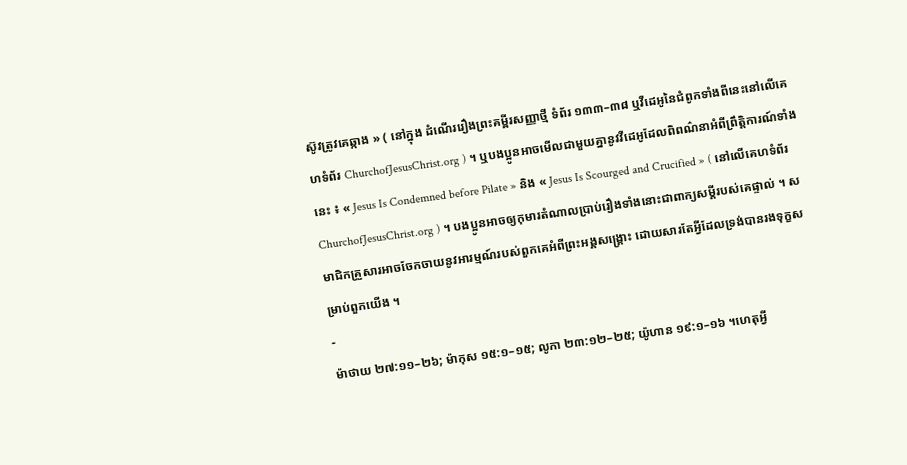ស៊ូវត្រូវគេឆ្កាង » ( នៅក្នុង ដំណើររឿងព្រះគម្ពីរសញ្ញាថ្មី ទំព័រ ១៣៣–៣៨ ឬវីដេអូនៃជំពូកទាំងពីនេះនៅលើគេហទំព័រ ChurchofJesusChrist.org ) ។ ឬបងប្អូនអាចមើលជាមួយគ្នានូវវីដេអូដែលពិពណ៌នាអំពីព្រឹត្តិការណ៍ទាំងនេះ ៖ « Jesus Is Condemned before Pilate » និង « Jesus Is Scourged and Crucified » ( នៅលើគេហទំព័រ ChurchofJesusChrist.org ) ។ បងប្អូនអាចឲ្យកុមារតំណាលប្រាប់រឿងទាំងនោះជាពាក្យសម្ដីរបស់គេផ្ទាល់ ។ សមាជិកគ្រួសារអាចចែកចាយនូវអារម្មណ៍របស់ពួកគេអំពីព្រះអង្គសង្គ្រោះ ដោយសារតែអ្វីដែលទ្រង់បានរងទុក្ខសម្រាប់ពួកយើង ។
-
ម៉ាថាយ ២៧:១១–២៦; ម៉ាកុស ១៥:១–១៥; លូកា ២៣:១២–២៥; យ៉ូហាន ១៩:១–១៦ ។ហេតុអ្វី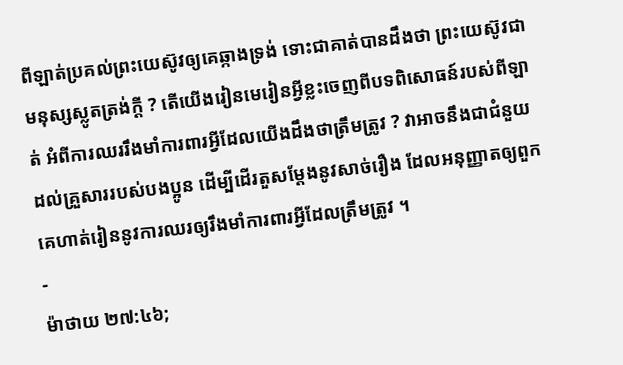ពីឡាត់ប្រគល់ព្រះយេស៊ូវឲ្យគេឆ្កាងទ្រង់ ទោះជាគាត់បានដឹងថា ព្រះយេស៊ូវជាមនុស្សស្លូតត្រង់ក្តី ? តើយើងរៀនមេរៀនអ្វីខ្លះចេញពីបទពិសោធន៍របស់ពីឡាត់ អំពីការឈររឹងមាំការពារអ្វីដែលយើងដឹងថាត្រឹមត្រូវ ? វាអាចនឹងជាជំនួយដល់គ្រួសាររបស់បងប្អូន ដើម្បីដើរតួសម្តែងនូវសាច់រឿង ដែលអនុញ្ញាតឲ្យពួកគេហាត់រៀននូវការឈរឲ្យរឹងមាំការពារអ្វីដែលត្រឹមត្រូវ ។
-
ម៉ាថាយ ២៧:៤៦;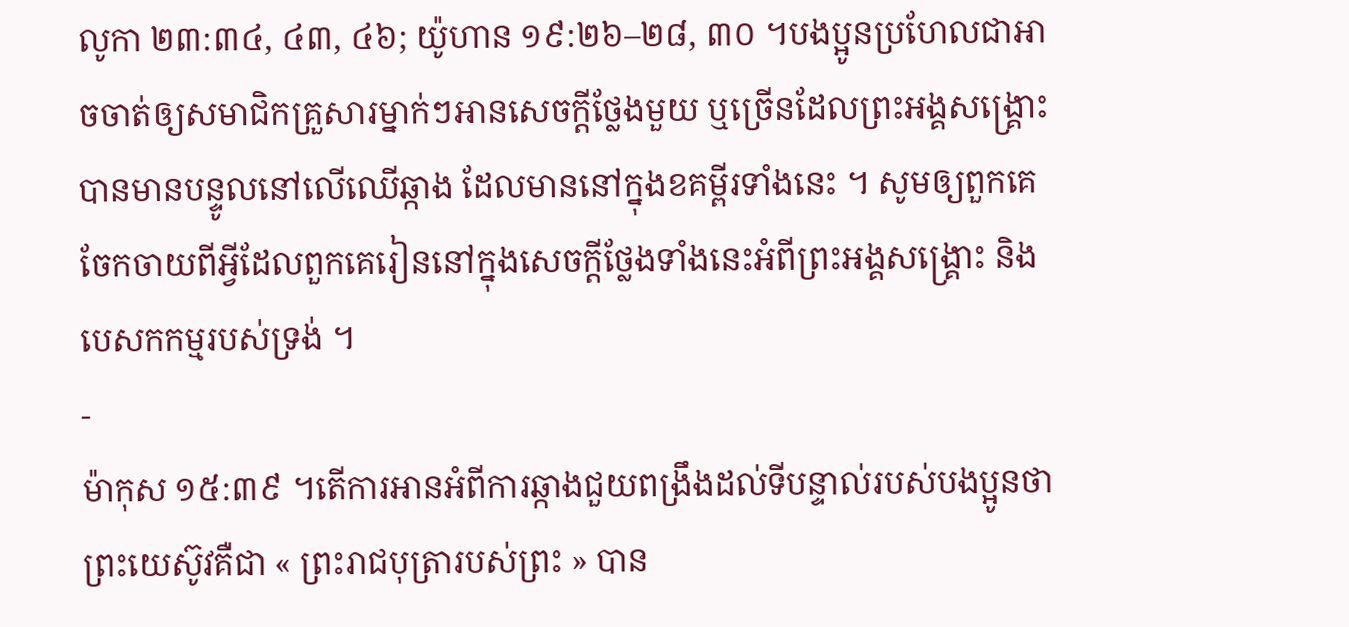លូកា ២៣:៣៤, ៤៣, ៤៦; យ៉ូហាន ១៩:២៦–២៨, ៣០ ។បងប្អូនប្រហែលជាអាចចាត់ឲ្យសមាជិកគ្រួសារម្នាក់ៗអានសេចក្ដីថ្លែងមួយ ឬច្រើនដែលព្រះអង្គសង្គ្រោះបានមានបន្ទូលនៅលើឈើឆ្កាង ដែលមាននៅក្នុងខគម្ពីរទាំងនេះ ។ សូមឲ្យពួកគេចែកចាយពីអ្វីដែលពួកគេរៀននៅក្នុងសេចក្ដីថ្លែងទាំងនេះអំពីព្រះអង្គសង្គ្រោះ និងបេសកកម្មរបស់ទ្រង់ ។
-
ម៉ាកុស ១៥:៣៩ ។តើការអានអំពីការឆ្កាងជួយពង្រឹងដល់ទីបន្ទាល់របស់បងប្អូនថា ព្រះយេស៊ូវគឺជា « ព្រះរាជបុត្រារបស់ព្រះ » បាន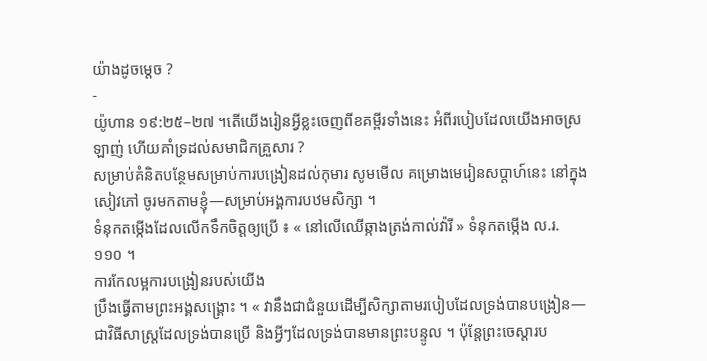យ៉ាងដូចម្ដេច ?
-
យ៉ូហាន ១៩:២៥–២៧ ។តើយើងរៀនអ្វីខ្លះចេញពីខគម្ពីរទាំងនេះ អំពីរបៀបដែលយើងអាចស្រឡាញ់ ហើយគាំទ្រដល់សមាជិកគ្រួសារ ?
សម្រាប់គំនិតបន្ថែមសម្រាប់ការបង្រៀនដល់កុមារ សូមមើល គម្រោងមេរៀនសប្ដាហ៍នេះ នៅក្នុងសៀវភៅ ចូរមកតាមខ្ញុំ—សម្រាប់អង្គការបឋមសិក្សា ។
ទំនុកតម្កើងដែលលើកទឹកចិត្តឲ្យប្រើ ៖ « នៅលើឈើឆ្កាងត្រង់កាល់វ៉ារី » ទំនុកតម្កើង ល.រ. ១១០ ។
ការកែលម្អការបង្រៀនរបស់យើង
ប្រឹងធ្វើតាមព្រះអង្គសង្គ្រោះ ។ « វានឹងជាជំនួយដើម្បីសិក្សាតាមរបៀបដែលទ្រង់បានបង្រៀន—ជាវិធីសាស្ត្រដែលទ្រង់បានប្រើ និងអ្វីៗដែលទ្រង់បានមានព្រះបន្ទូល ។ ប៉ុន្តែព្រះចេស្ដារប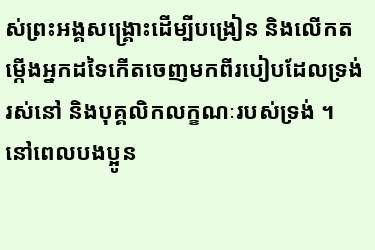ស់ព្រះអង្គសង្គ្រោះដើម្បីបង្រៀន និងលើកតម្កើងអ្នកដទៃកើតចេញមកពីរបៀបដែលទ្រង់រស់នៅ និងបុគ្គលិកលក្ខណៈរបស់ទ្រង់ ។ នៅពេលបងប្អូន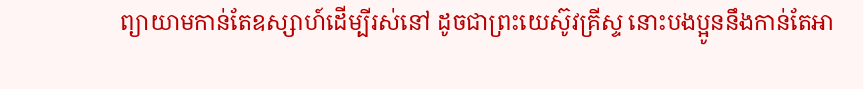ព្យាយាមកាន់តែឧស្សាហ៍ដើម្បីរស់នៅ ដូចជាព្រះយេស៊ូវគ្រីស្ទ នោះបងប្អូននឹងកាន់តែអា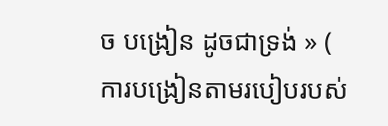ច បង្រៀន ដូចជាទ្រង់ » ( ការបង្រៀនតាមរបៀបរបស់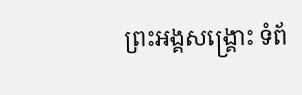ព្រះអង្គសង្គ្រោះ ទំព័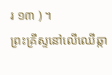រ ១៣ ) ។
ព្រះគ្រីស្ទនៅលើឈើឆ្កា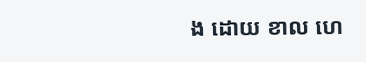ង ដោយ ខាល ហេ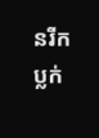នរីក ប្លក់